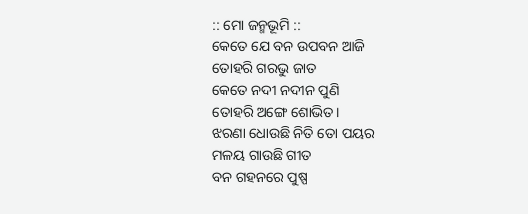:: ମୋ ଜନ୍ମଭୂମି ::
କେତେ ଯେ ବନ ଉପବନ ଆଜି
ତୋହରି ଗରଭୁ ଜାତ
କେତେ ନଦୀ ନଦୀନ ପୁଣି
ତୋହରି ଅଙ୍ଗେ ଶୋଭିତ।
ଝରଣା ଧୋଉଛି ନିତି ତୋ ପୟର
ମଳୟ ଗାଉଛି ଗୀତ
ବନ ଗହନରେ ପୁଷ୍ପ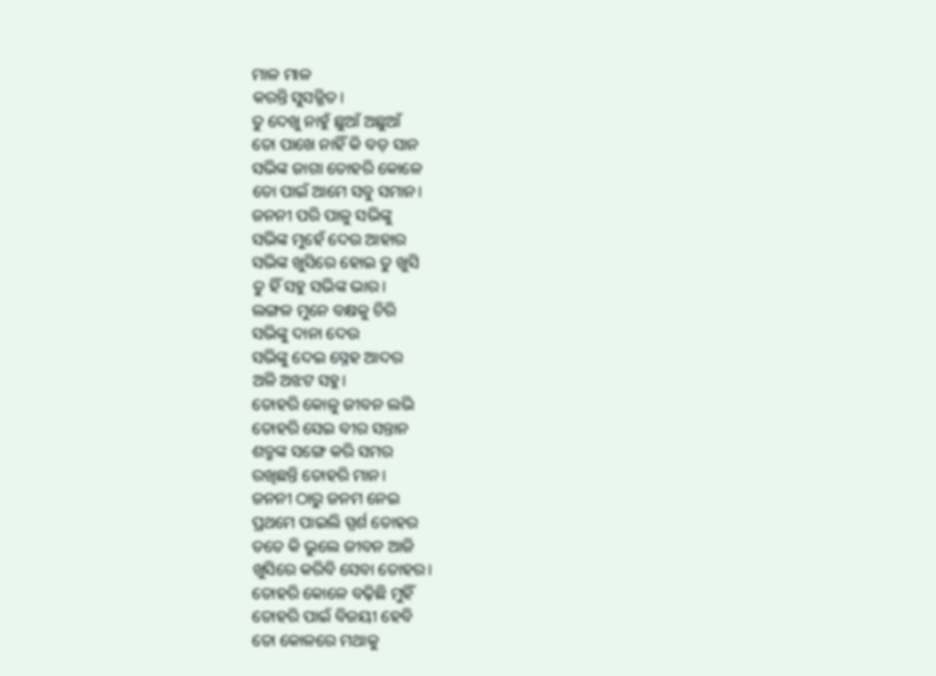ମାଳ ମାଳ
କରନ୍ତି ସୁସଜ୍ଜିତ।
ତୁ ଦେଖୁ ନାହୁଁ ଛୁଆଁ ଅଛୁଆଁ
ତୋ ପାଖେ ନାହିଁ କି ବଡ଼ ସାନ
ସଭିଙ୍କ ଜାଗା ତୋହରି କୋଳେ
ତୋ ପାଇଁ ଆମେ ସବୁ ସମାନ।
ଜନନୀ ପରି ପାଳୁ ସଭିଙ୍କୁ
ସଭିଙ୍କ ମୁହେଁ ଦେଉ ଆହାର
ସଭିଙ୍କ ଖୁସିରେ ହୋଇ ତୁ ଖୁସି
ତୁ ହିଁ ସହୁ ସଭିଙ୍କ ଭାର।
ଲଙ୍ଗଳ ମୁନେ ବକ୍ଷକୁ ଚିରି
ସଭିଙ୍କୁ ଦାନା ଦେଉ
ସଭିଙ୍କୁ ଦେଇ ସ୍ନେହ ଆଦର
ଅଳି ଅଝଟ ସହୁ।
ତୋହରି କୋଳୁ ଜୀବନ ଲଭି
ତୋହରି ସେଇ ବୀର ସନ୍ତାନ
ଶତ୍ରୁଙ୍କ ସଙ୍ଗେ କରି ସମର
ରଖିଛନ୍ତି ତୋହରି ମାନ।
ଜନନୀ ଠାରୁ ଜନମ ନେଇ
ପ୍ରଥମେ ପାଇଲି ସ୍ପର୍ଶ ତୋହର
ତତେ କି ଭୁଲେ ଜୀବନ ଆଜି
ଖୁସିରେ କରିବି ସେବା ତୋହର।
ତୋହରି କୋଳେ ବଢ଼ିଛି ମୁହିଁ
ତୋହରି ପାଇଁ ବିଜୟୀ ହେବି
ତୋ କୋଳରେ ମଥାକୁ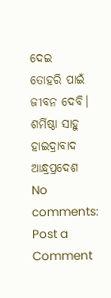ଦେଇ
ତୋହରି ପାଇଁ ଜୀବନ ଦେବି।
ଶର୍ମିଷ୍ଠା ସାହୁ
ହାଇଦ୍ରାବାଦ
ଆନ୍ଧ୍ରପ୍ରଦେଶ
No comments:
Post a Comment